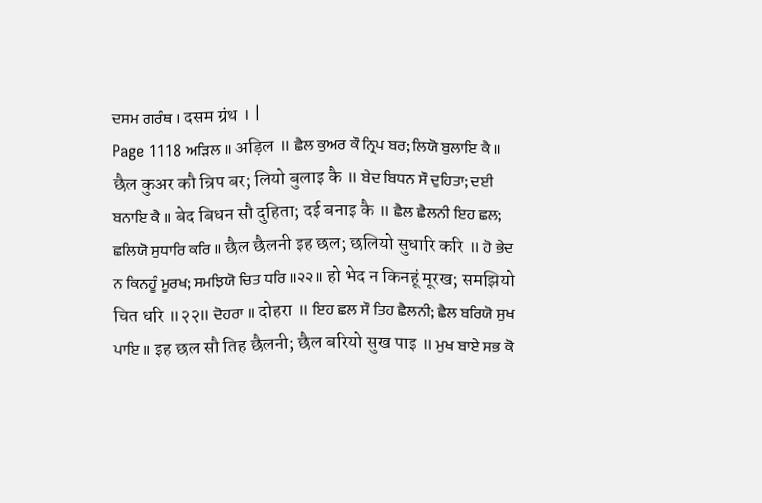ਦਸਮ ਗਰੰਥ । दसम ग्रंथ । |
Page 1118 ਅੜਿਲ ॥ अड़िल ॥ ਛੈਲ ਕੁਅਰ ਕੌ ਨ੍ਰਿਪ ਬਰ; ਲਿਯੋ ਬੁਲਾਇ ਕੈ ॥ छैल कुअर कौ न्रिप बर; लियो बुलाइ कै ॥ ਬੇਦ ਬਿਧਨ ਸੌ ਦੁਹਿਤਾ; ਦਈ ਬਨਾਇ ਕੈ ॥ बेद बिधन सौ दुहिता; दई बनाइ कै ॥ ਛੈਲ ਛੈਲਨੀ ਇਹ ਛਲ; ਛਲਿਯੋ ਸੁਧਾਰਿ ਕਰਿ ॥ छैल छैलनी इह छल; छलियो सुधारि करि ॥ ਹੋ ਭੇਦ ਨ ਕਿਨਹੂੰ ਮੂਰਖ; ਸਮਝਿਯੋ ਚਿਤ ਧਰਿ ॥੨੨॥ हो भेद न किनहूं मूरख; समझियो चित धरि ॥२२॥ ਦੋਹਰਾ ॥ दोहरा ॥ ਇਹ ਛਲ ਸੌ ਤਿਹ ਛੈਲਨੀ; ਛੈਲ ਬਰਿਯੋ ਸੁਖ ਪਾਇ ॥ इह छल सौ तिह छैलनी; छैल बरियो सुख पाइ ॥ ਮੁਖ ਬਾਏ ਸਭ ਕੋ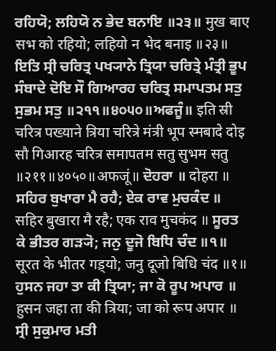ਰਹਿਯੋ; ਲਹਿਯੋ ਨ ਭੇਦ ਬਨਾਇ ॥੨੩॥ मुख बाए सभ को रहियो; लहियो न भेद बनाइ ॥२३॥ ਇਤਿ ਸ੍ਰੀ ਚਰਿਤ੍ਰ ਪਖ੍ਯਾਨੇ ਤ੍ਰਿਯਾ ਚਰਿਤ੍ਰੇ ਮੰਤ੍ਰੀ ਭੂਪ ਸੰਬਾਦੇ ਦੋਇ ਸੌ ਗਿਆਰਹ ਚਰਿਤ੍ਰ ਸਮਾਪਤਮ ਸਤੁ ਸੁਭਮ ਸਤੁ ॥੨੧੧॥੪੦੫੦॥ਅਫਜੂੰ॥ इति स्री चरित्र पख्याने त्रिया चरित्रे मंत्री भूप स्मबादे दोइ सौ गिआरह चरित्र समापतम सतु सुभम सतु ॥२११॥४०५०॥अफजूं॥ ਦੋਹਰਾ ॥ दोहरा ॥ ਸਹਿਰ ਬੁਖਾਰਾ ਮੈ ਰਹੈ; ਏਕ ਰਾਵ ਮੁਚਕੰਦ ॥ सहिर बुखारा मै रहै; एक राव मुचकंद ॥ ਸੂਰਤ ਕੇ ਭੀਤਰ ਗੜ੍ਯੋ; ਜਨੁ ਦੂਜੋ ਬਿਧਿ ਚੰਦ ॥੧॥ सूरत के भीतर गड़्यो; जनु दूजो बिधि चंद ॥१॥ ਹੁਸਨ ਜਹਾ ਤਾ ਕੀ ਤ੍ਰਿਯਾ; ਜਾ ਕੋ ਰੂਪ ਅਪਾਰ ॥ हुसन जहा ता की त्रिया; जा को रूप अपार ॥ ਸ੍ਰੀ ਸੁਕੁਮਾਰ ਮਤੀ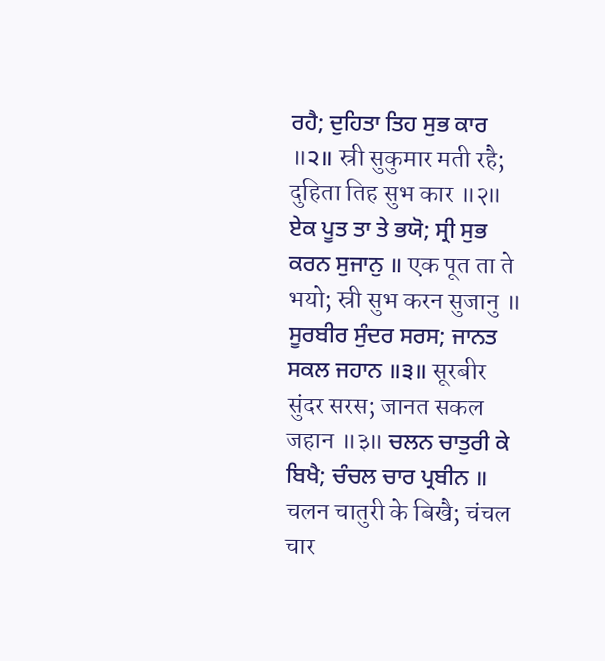ਰਹੈ; ਦੁਹਿਤਾ ਤਿਹ ਸੁਭ ਕਾਰ ॥੨॥ स्री सुकुमार मती रहै; दुहिता तिह सुभ कार ॥२॥ ਏਕ ਪੂਤ ਤਾ ਤੇ ਭਯੋ; ਸ੍ਰੀ ਸੁਭ ਕਰਨ ਸੁਜਾਨੁ ॥ एक पूत ता ते भयो; स्री सुभ करन सुजानु ॥ ਸੂਰਬੀਰ ਸੁੰਦਰ ਸਰਸ; ਜਾਨਤ ਸਕਲ ਜਹਾਨ ॥੩॥ सूरबीर सुंदर सरस; जानत सकल जहान ॥३॥ ਚਲਨ ਚਾਤੁਰੀ ਕੇ ਬਿਖੈ; ਚੰਚਲ ਚਾਰ ਪ੍ਰਬੀਨ ॥ चलन चातुरी के बिखै; चंचल चार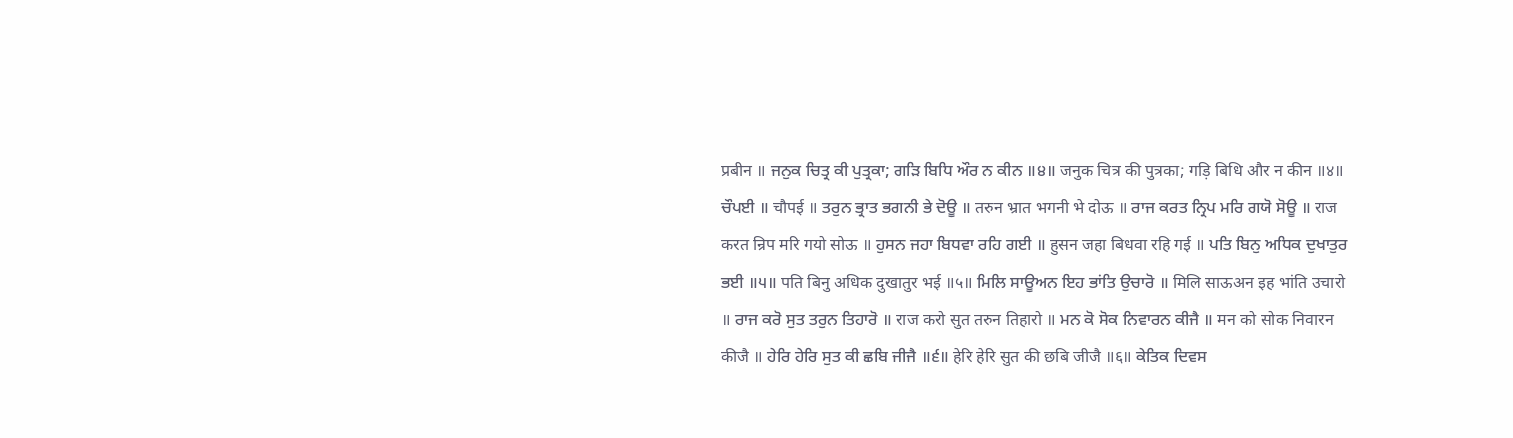प्रबीन ॥ ਜਨੁਕ ਚਿਤ੍ਰ ਕੀ ਪੁਤ੍ਰਕਾ; ਗੜਿ ਬਿਧਿ ਔਰ ਨ ਕੀਨ ॥੪॥ जनुक चित्र की पुत्रका; गड़ि बिधि और न कीन ॥४॥ ਚੌਪਈ ॥ चौपई ॥ ਤਰੁਨ ਭ੍ਰਾਤ ਭਗਨੀ ਭੇ ਦੋਊ ॥ तरुन भ्रात भगनी भे दोऊ ॥ ਰਾਜ ਕਰਤ ਨ੍ਰਿਪ ਮਰਿ ਗਯੋ ਸੋਊ ॥ राज करत न्रिप मरि गयो सोऊ ॥ ਹੁਸਨ ਜਹਾ ਬਿਧਵਾ ਰਹਿ ਗਈ ॥ हुसन जहा बिधवा रहि गई ॥ ਪਤਿ ਬਿਨੁ ਅਧਿਕ ਦੁਖਾਤੁਰ ਭਈ ॥੫॥ पति बिनु अधिक दुखातुर भई ॥५॥ ਮਿਲਿ ਸਾਊਅਨ ਇਹ ਭਾਂਤਿ ਉਚਾਰੋ ॥ मिलि साऊअन इह भांति उचारो ॥ ਰਾਜ ਕਰੋ ਸੁਤ ਤਰੁਨ ਤਿਹਾਰੋ ॥ राज करो सुत तरुन तिहारो ॥ ਮਨ ਕੋ ਸੋਕ ਨਿਵਾਰਨ ਕੀਜੈ ॥ मन को सोक निवारन कीजै ॥ ਹੇਰਿ ਹੇਰਿ ਸੁਤ ਕੀ ਛਬਿ ਜੀਜੈ ॥੬॥ हेरि हेरि सुत की छबि जीजै ॥६॥ ਕੇਤਿਕ ਦਿਵਸ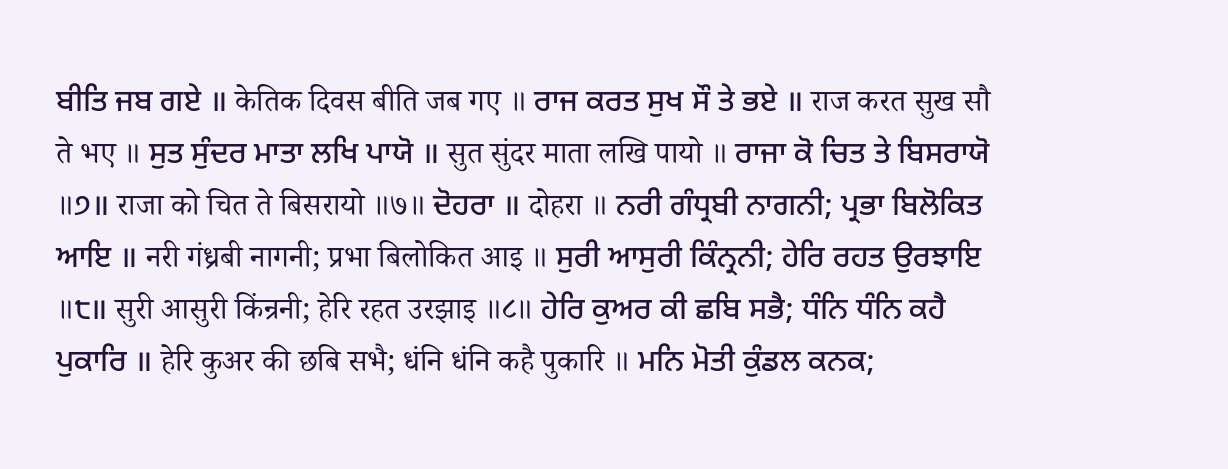ਬੀਤਿ ਜਬ ਗਏ ॥ केतिक दिवस बीति जब गए ॥ ਰਾਜ ਕਰਤ ਸੁਖ ਸੌ ਤੇ ਭਏ ॥ राज करत सुख सौ ते भए ॥ ਸੁਤ ਸੁੰਦਰ ਮਾਤਾ ਲਖਿ ਪਾਯੋ ॥ सुत सुंदर माता लखि पायो ॥ ਰਾਜਾ ਕੋ ਚਿਤ ਤੇ ਬਿਸਰਾਯੋ ॥੭॥ राजा को चित ते बिसरायो ॥७॥ ਦੋਹਰਾ ॥ दोहरा ॥ ਨਰੀ ਗੰਧ੍ਰਬੀ ਨਾਗਨੀ; ਪ੍ਰਭਾ ਬਿਲੋਕਿਤ ਆਇ ॥ नरी गंध्रबी नागनी; प्रभा बिलोकित आइ ॥ ਸੁਰੀ ਆਸੁਰੀ ਕਿੰਨ੍ਰਨੀ; ਹੇਰਿ ਰਹਤ ਉਰਝਾਇ ॥੮॥ सुरी आसुरी किंन्रनी; हेरि रहत उरझाइ ॥८॥ ਹੇਰਿ ਕੁਅਰ ਕੀ ਛਬਿ ਸਭੈ; ਧੰਨਿ ਧੰਨਿ ਕਹੈ ਪੁਕਾਰਿ ॥ हेरि कुअर की छबि सभै; धंनि धंनि कहै पुकारि ॥ ਮਨਿ ਮੋਤੀ ਕੁੰਡਲ ਕਨਕ;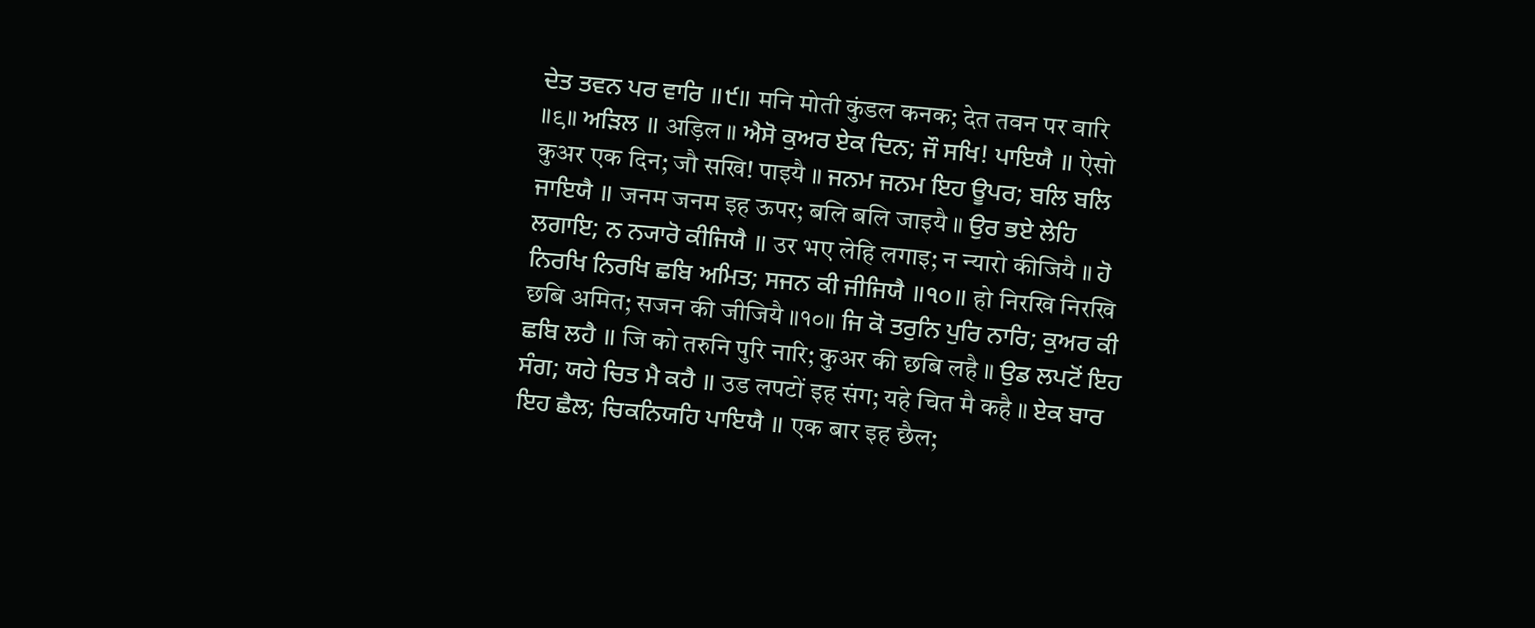ਦੇਤ ਤਵਨ ਪਰ ਵਾਰਿ ॥੯॥ मनि मोती कुंडल कनक; देत तवन पर वारि ॥९॥ ਅੜਿਲ ॥ अड़िल ॥ ਐਸੋ ਕੁਅਰ ਏਕ ਦਿਨ; ਜੌ ਸਖਿ! ਪਾਇਯੈ ॥ ऐसो कुअर एक दिन; जौ सखि! पाइयै ॥ ਜਨਮ ਜਨਮ ਇਹ ਊਪਰ; ਬਲਿ ਬਲਿ ਜਾਇਯੈ ॥ जनम जनम इह ऊपर; बलि बलि जाइयै ॥ ਉਰ ਭਏ ਲੇਹਿ ਲਗਾਇ; ਨ ਨ੍ਯਾਰੋ ਕੀਜਿਯੈ ॥ उर भए लेहि लगाइ; न न्यारो कीजियै ॥ ਹੋ ਨਿਰਖਿ ਨਿਰਖਿ ਛਬਿ ਅਮਿਤ; ਸਜਨ ਕੀ ਜੀਜਿਯੈ ॥੧੦॥ हो निरखि निरखि छबि अमित; सजन की जीजियै ॥१०॥ ਜਿ ਕੋ ਤਰੁਨਿ ਪੁਰਿ ਨਾਰਿ; ਕੁਅਰ ਕੀ ਛਬਿ ਲਹੈ ॥ जि को तरुनि पुरि नारि; कुअर की छबि लहै ॥ ਉਡ ਲਪਟੋਂ ਇਹ ਸੰਗ; ਯਹੇ ਚਿਤ ਮੈ ਕਹੈ ॥ उड लपटों इह संग; यहे चित मै कहै ॥ ਏਕ ਬਾਰ ਇਹ ਛੈਲ; ਚਿਕਨਿਯਹਿ ਪਾਇਯੈ ॥ एक बार इह छैल;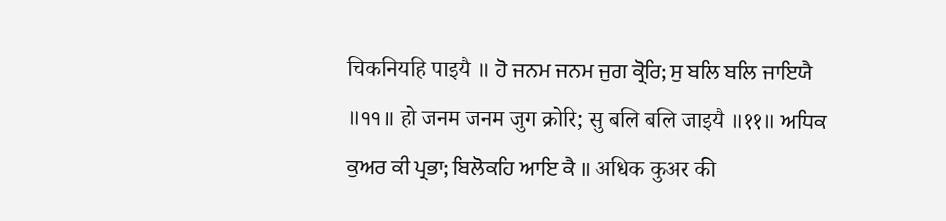चिकनियहि पाइयै ॥ ਹੋ ਜਨਮ ਜਨਮ ਜੁਗ ਕ੍ਰੋਰਿ; ਸੁ ਬਲਿ ਬਲਿ ਜਾਇਯੈ ॥੧੧॥ हो जनम जनम जुग क्रोरि; सु बलि बलि जाइयै ॥११॥ ਅਧਿਕ ਕੁਅਰ ਕੀ ਪ੍ਰਭਾ; ਬਿਲੋਕਹਿ ਆਇ ਕੈ ॥ अधिक कुअर की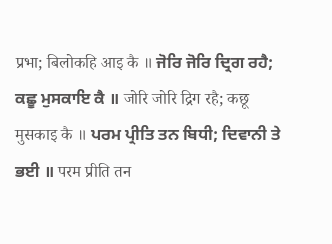प्रभा; बिलोकहि आइ कै ॥ ਜੋਰਿ ਜੋਰਿ ਦ੍ਰਿਗ ਰਹੈ; ਕਛੂ ਮੁਸਕਾਇ ਕੈ ॥ जोरि जोरि द्रिग रहै; कछू मुसकाइ कै ॥ ਪਰਮ ਪ੍ਰੀਤਿ ਤਨ ਬਿਧੀ; ਦਿਵਾਨੀ ਤੇ ਭਈ ॥ परम प्रीति तन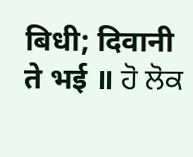बिधी; दिवानी ते भई ॥ ਹੋ ਲੋਕ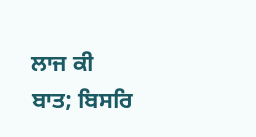ਲਾਜ ਕੀ ਬਾਤ; ਬਿਸਰਿ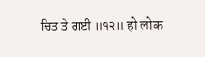ਚਿਤ ਤੇ ਗਈ ॥੧੨॥ हो लोक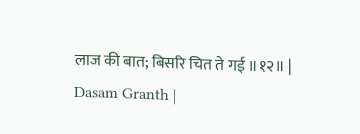लाज की बात; बिसरि चित ते गई ॥१२॥ |
Dasam Granth |